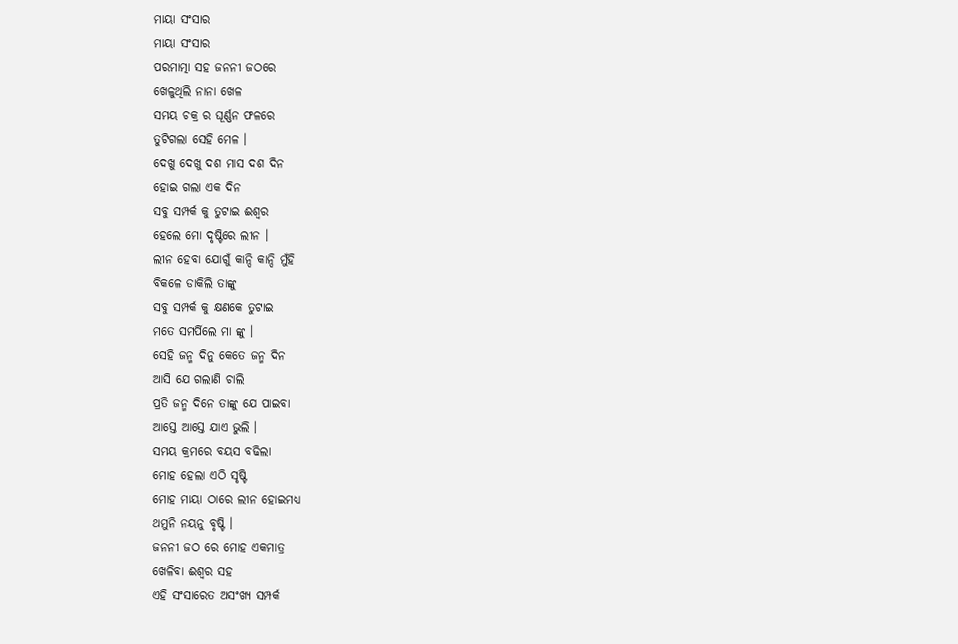ମାୟା ସଂସାର
ମାୟା ସଂସାର
ପରମାତ୍ମା ସହ ଜନନୀ ଜଠରେ
ଖେଳୁଥିଲି ନାନା ଖେଳ
ସମୟ ଚକ୍ର ର ଘୂର୍ଣ୍ଣନ ଫଳରେ
ତୁଟିଗଲା ସେହି ମେଳ ।
ଦେଖୁ ଦେଖୁ ଦଶ ମାସ ଦଶ ଦିନ
ହୋଇ ଗଲା ଏକ ଦିନ
ସବୁ ସମ୍ପର୍କ କୁ ତୁଟାଇ ଈଶ୍ୱର
ହେଲେ ମୋ ଦୃଷ୍ଟିରେ ଲୀନ ।
ଲୀନ ହେବା ଯୋଗୁଁ କାନ୍ଦି କାନ୍ଦି ମୁଁହି
ବିକଳେ ଡାକିଲି ତାଙ୍କୁ
ସବୁ ସମ୍ପର୍କ କୁ କ୍ଷଣକେ ତୁଟାଇ
ମତେ ସମର୍ପିଲେ ମା ଙ୍କୁ ।
ସେହି ଜନ୍ମ ଦିନୁ କେତେ ଜନ୍ମ ଦିନ
ଆସି ଯେ ଗଲାଣି ଚାଲି
ପ୍ରତି ଜନ୍ମ ଦିନେ ତାଙ୍କୁ ଯେ ପାଇବା
ଆସ୍ତେ ଆସ୍ତେ ଯାଏ ଭୁଲି ।
ସମୟ କ୍ରମରେ ବୟସ ବଢିଲା
ମୋହ ହେଲା ଏଠି ସୃଷ୍ଟି
ମୋହ ମାୟା ଠାରେ ଲୀନ ହୋଇମଧ୍ୟ
ଥମୁନି ନୟନୁ ବୃଷ୍ଟି ।
ଜନନୀ ଜଠ ରେ ମୋହ ଏକମାତ୍ର
ଖେଳିବା ଈଶ୍ୱର ସହ
ଏହି ସଂସାରେତ ଅସଂଖ୍ୟ ସମ୍ପର୍କ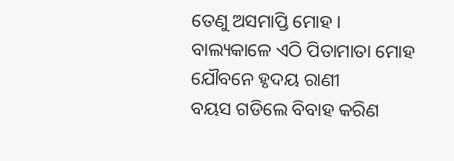ତେଣୁ ଅସମାପ୍ତି ମୋହ ।
ବାଲ୍ୟକାଳେ ଏଠି ପିତାମାତା ମୋହ
ଯୌବନେ ହୃଦୟ ରାଣୀ
ବୟସ ଗଡିଲେ ବିବାହ କରିଣ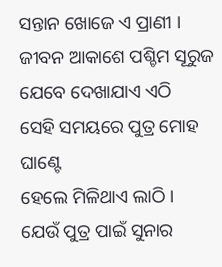ସନ୍ତାନ ଖୋଜେ ଏ ପ୍ରାଣୀ ।
ଜୀବନ ଆକାଶେ ପଶ୍ଚିମ ସୂରୁଜ
ଯେବେ ଦେଖାଯାଏ ଏଠି
ସେହି ସମୟରେ ପୁତ୍ର ମୋହ ଘାଣ୍ଟେ
ହେଲେ ମିଳିଥାଏ ଲାଠି ।
ଯେଉଁ ପୁତ୍ର ପାଇଁ ସୁନାର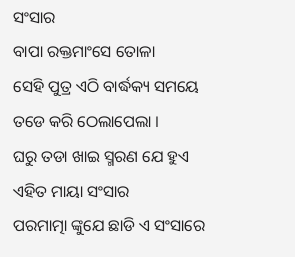ସଂସାର
ବାପା ରକ୍ତମାଂସେ ତୋଳା
ସେହି ପୁତ୍ର ଏଠି ବାର୍ଦ୍ଧକ୍ୟ ସମୟେ
ତଡେ କରି ଠେଲାପେଲା ।
ଘରୁ ତଡା ଖାଇ ସ୍ମରଣ ଯେ ହୁଏ
ଏହିତ ମାୟା ସଂସାର
ପରମାତ୍ମା ଙ୍କୁଯେ ଛାଡି ଏ ସଂସାରେ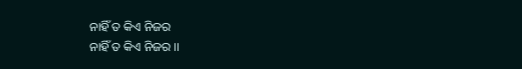ନାହିଁ ତ କିଏ ନିଜର
ନାହିଁ ତ କିଏ ନିଜର ।।